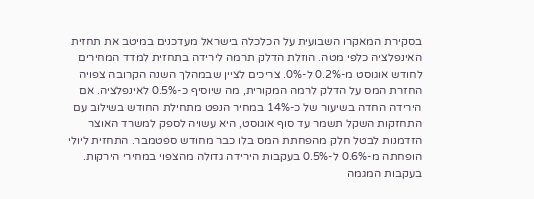בסקירת המאקרו השבועית על הכלכלה בישראל מעדכנים במיטב את תחזית האינפלציה כלפי מטה. הוזלת הדלק תרמה לירידה בתחזית למדד המחירים לחודש אוגוסט מ-0.2% ל-0%. צריכים לציין שבמהלך השנה הקרובה צפויה החזרת המס על הדלק לרמה המקורית, מה שיוסיף כ-0.5% לאינפלציה. אם הירידה החדה בשיעור של כ-14% במחיר הנפט מתחילת החודש בשילוב עם התחזקות השקל תשמר עד סוף אוגוסט, היא עשויה לספק למשרד האוצר הזדמנות לבטל חלק מהפחתת המס בלו כבר מחודש ספטמבר. התחזית ליולי הופחתה מ-0.6% ל-0.5% בעקבות הירידה גדולה מהצפוי במחירי הירקות. בעקבות המגמה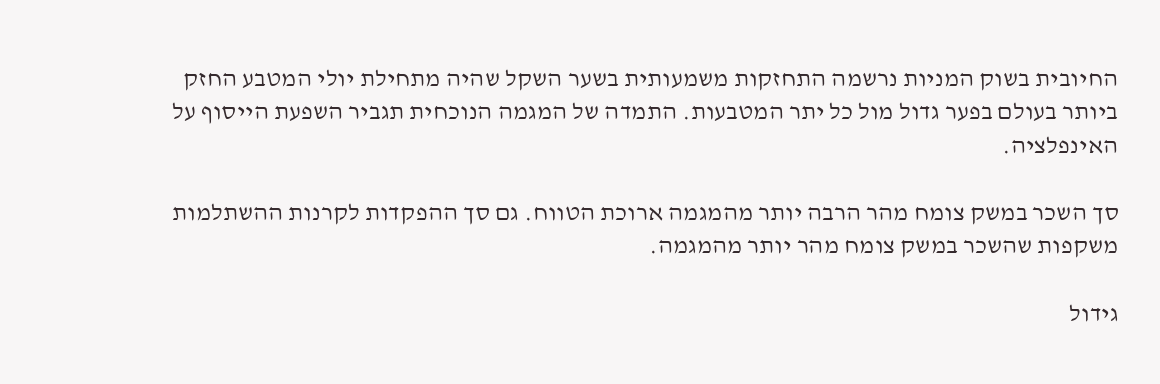החיובית בשוק המניות נרשמה התחזקות משמעותית בשער השקל שהיה מתחילת יולי המטבע החזק ביותר בעולם בפער גדול מול כל יתר המטבעות. התמדה של המגמה הנוכחית תגביר השפעת הייסוף על האינפלציה.

סך השכר במשק צומח מהר הרבה יותר מהמגמה ארוכת הטווח. גם סך ההפקדות לקרנות ההשתלמות משקפות שהשכר במשק צומח מהר יותר מהמגמה.

גידול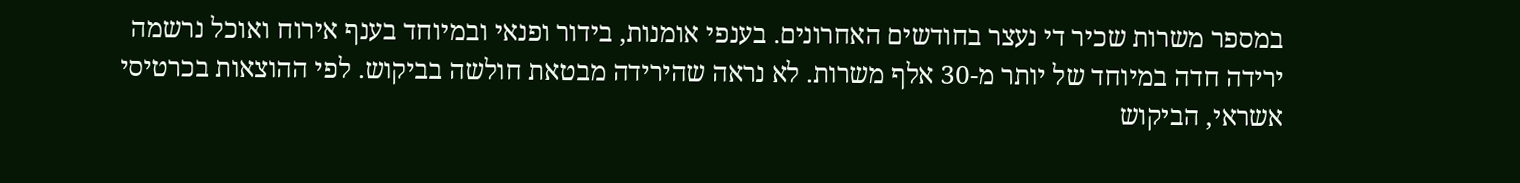במספר משרות שכיר די נעצר בחודשים האחרונים. בענפי אומנות, בידור ופנאי ובמיוחד בענף אירוח ואוכל נרשמה ירידה חדה במיוחד של יותר מ-30 אלף משרות. לא נראה שהירידה מבטאת חולשה בביקוש. לפי ההוצאות בכרטיסי אשראי, הביקוש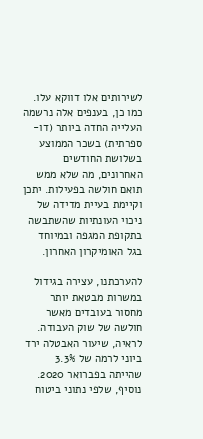לשירותים אלו דווקא עלו. כמו כן, בענפים אלה נרשמה העלייה החדה ביותר (דו-ספרתית) בשכר הממוצע בשלושת החודשים האחרונים, מה שלא ממש תואם חולשה בפעילות. יתכן וקיימת בעיית מדידה של ניכוי העונתיות שהשתבשה בתקופת המגפה ובמיוחד בגל האומיקרון האחרון.

להערכתנו, עצירה בגידול במשרות מבטאת יותר מחסור בעובדים מאשר חולשה של שוק העבודה. לראיה, שיעור האבטלה ירד ביוני לרמה של 3.3% שהייתה בפברואר 2020. נוסיף, שלפי נתוני ביטוח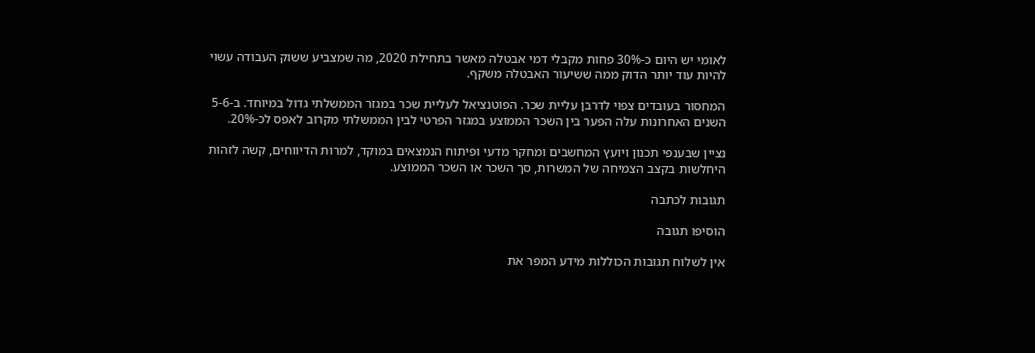לאומי יש היום כ-30% פחות מקבלי דמי אבטלה מאשר בתחילת 2020, מה שמצביע ששוק העבודה עשוי להיות עוד יותר הדוק ממה ששיעור האבטלה משקף.

המחסור בעובדים צפוי לדרבן עליית שכר. הפוטנציאל לעליית שכר במגזר הממשלתי גדול במיוחד. ב-5-6 השנים האחרונות עלה הפער בין השכר הממוצע במגזר הפרטי לבין הממשלתי מקרוב לאפס לכ-20%.

נציין שבענפי תכנון ויועץ המחשבים ומחקר מדעי ופיתוח הנמצאים במוקד, למרות הדיווחים, קשה לזהות היחלשות בקצב הצמיחה של המשרות, סך השכר או השכר הממוצע.

תגובות לכתבה

הוסיפו תגובה

אין לשלוח תגובות הכוללות מידע המפר את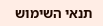תנאי השימוש